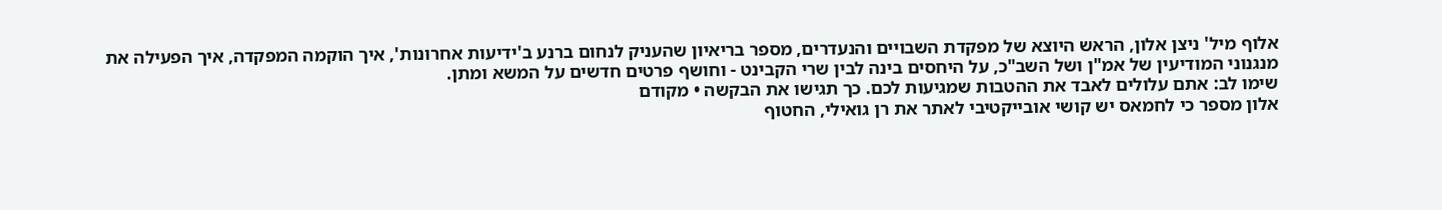אלוף מיל' ניצן אלון, הראש היוצא של מפקדת השבויים והנעדרים, מספר בריאיון שהעניק לנחום ברנע ב'ידיעות אחרונות', איך הוקמה המפקדה, איך הפעילה את מנגנוני המודיעין של אמ"ן ושל השב"כ, על היחסים בינה לבין שרי הקבינט - וחושף פרטים חדשים על המשא ומתן.
שימו לב: אתם עלולים לאבד את ההטבות שמגיעות לכם. כך תגישו את הבקשה • מקודם
אלון מספר כי לחמאס יש קושי אובייקטיבי לאתר את רן גואילי, החטוף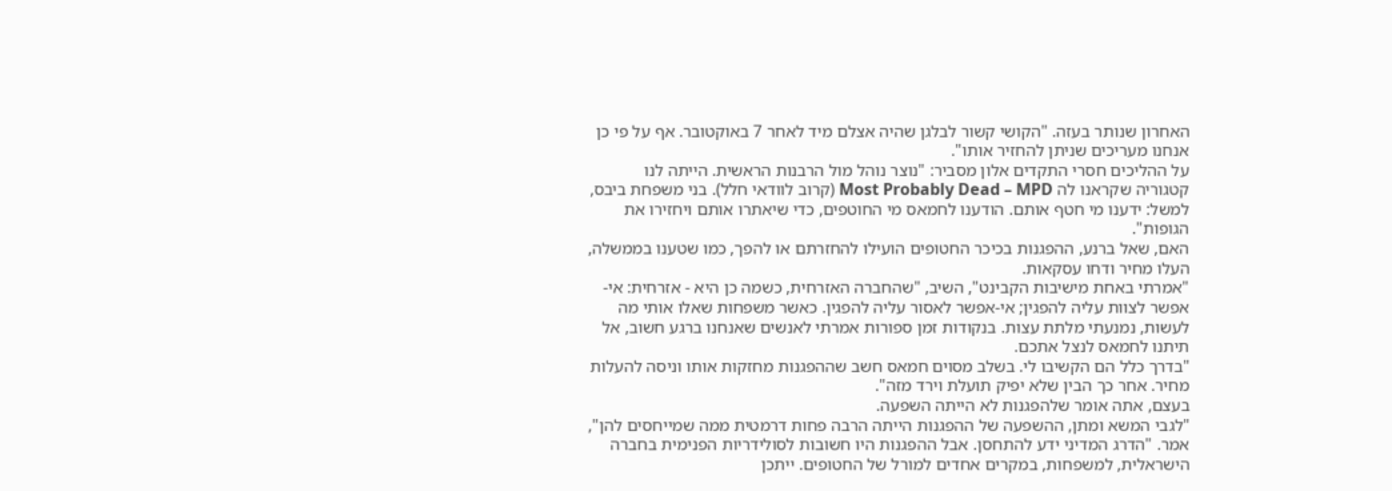האחרון שנותר בעזה. "הקושי קשור לבלגן שהיה אצלם מיד לאחר 7 באוקטובר. אף על פי כן אנחנו מעריכים שניתן להחזיר אותו".
על ההליכים חסרי התקדים אלון מסביר: "נוצר נוהל מול הרבנות הראשית. הייתה לנו קטגוריה שקראנו לה Most Probably Dead – MPD (קרוב לוודאי חלל). בני משפחת ביבס, למשל: ידענו מי חטף אותם. הודענו לחמאס מי החוטפים, כדי שיאתרו אותם ויחזירו את הגופות".
האם, שאל ברנע, ההפגנות בכיכר החטופים הועילו להחזרתם או להפך, כמו שטענו בממשלה, העלו מחיר ודחו עסקאות.
"אמרתי באחת מישיבות הקבינט", השיב, "שהחברה האזרחית, כשמה כן היא - אזרחית: אי-אפשר לצוות עליה להפגין; אי-אפשר לאסור עליה להפגין. כאשר משפחות שאלו אותי מה לעשות, נמנעתי מלתת עצות. בנקודות זמן ספורות אמרתי לאנשים שאנחנו ברגע חשוב, אל תיתנו לחמאס לנצל אתכם.
"בדרך כלל הם הקשיבו לי. בשלב מסוים חמאס חשב שההפגנות מחזקות אותו וניסה להעלות מחיר. אחר כך הבין שלא יפיק תועלת וירד מזה".
בעצם, אתה אומר שלהפגנות לא הייתה השפעה.
"לגבי המשא ומתן, ההשפעה של ההפגנות הייתה הרבה פחות דרמטית ממה שמייחסים להן", אמר. "הדרג המדיני ידע להתחסן. אבל ההפגנות היו חשובות לסולידריות הפנימית בחברה הישראלית, למשפחות, במקרים אחדים למורל של החטופים. ייתכן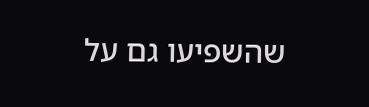שהשפיעו גם על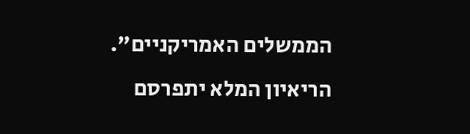הממשלים האמריקניים".
הריאיון המלא יתפרסם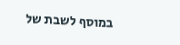במוסף לשבת של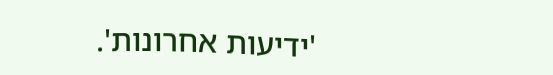'ידיעות אחרונות'.